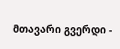მთავარი გვერდი -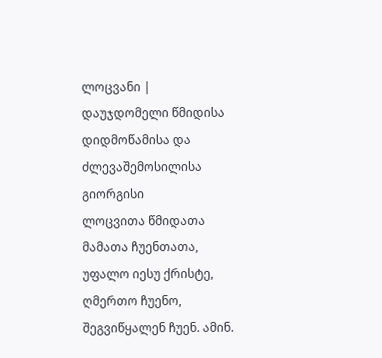ლოცვანი |
დაუჯდომელი წმიდისა დიდმოწამისა და ძლევაშემოსილისა გიორგისი
ლოცვითა წმიდათა მამათა ჩუენთათა, უფალო იესუ ქრისტე, ღმერთო ჩუენო, შეგვიწყალენ ჩუენ. ამინ.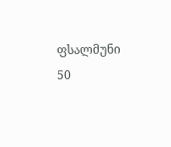ფსალმუნი 50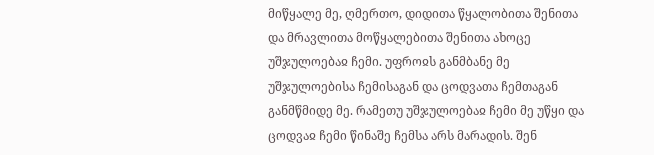მიწყალე მე, ღმერთო, დიდითა წყალობითა შენითა და მრავლითა მოწყალებითა შენითა ახოცე უშჯულოებაჲ ჩემი. უფროჲს განმბანე მე უშჯულოებისა ჩემისაგან და ცოდვათა ჩემთაგან განმწმიდე მე. რამეთუ უშჯულოებაჲ ჩემი მე უწყი და ცოდვაჲ ჩემი წინაშე ჩემსა არს მარადის. შენ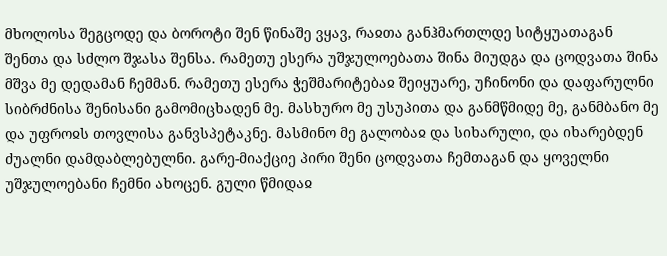მხოლოსა შეგცოდე და ბოროტი შენ წინაშე ვყავ, რაჲთა განჰმართლდე სიტყუათაგან შენთა და სძლო შჯასა შენსა. რამეთუ ესერა უშჯულოებათა შინა მიუდგა და ცოდვათა შინა მშვა მე დედამან ჩემმან. რამეთუ ესერა ჭეშმარიტებაჲ შეიყუარე, უჩინონი და დაფარულნი სიბრძნისა შენისანი გამომიცხადენ მე. მასხურო მე უსუპითა და განმწმიდე მე, განმბანო მე და უფროჲს თოვლისა განვსპეტაკნე. მასმინო მე გალობაჲ და სიხარული, და იხარებდენ ძუალნი დამდაბლებულნი. გარე-მიაქციე პირი შენი ცოდვათა ჩემთაგან და ყოველნი უშჯულოებანი ჩემნი ახოცენ. გული წმიდაჲ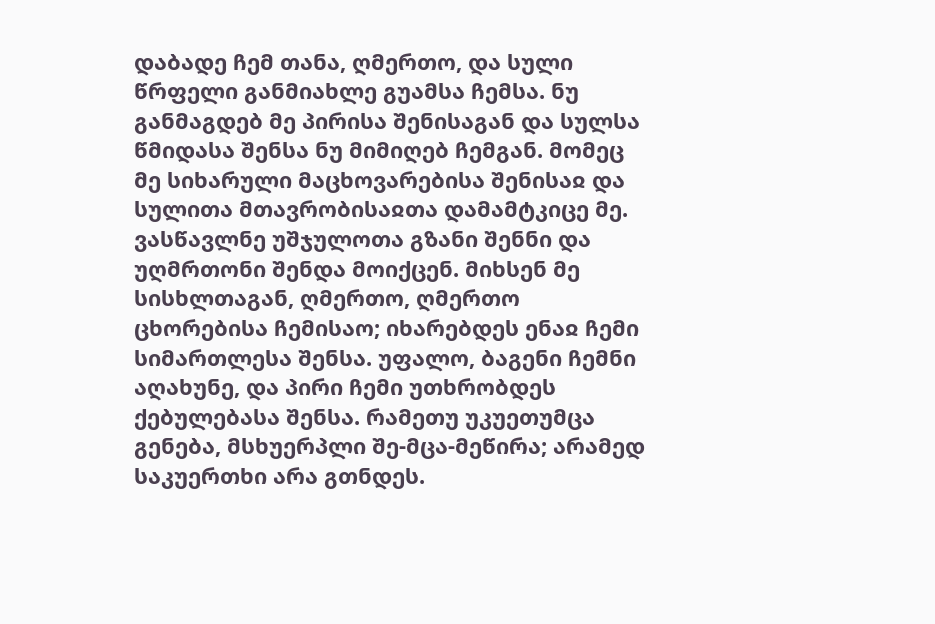დაბადე ჩემ თანა, ღმერთო, და სული წრფელი განმიახლე გუამსა ჩემსა. ნუ განმაგდებ მე პირისა შენისაგან და სულსა წმიდასა შენსა ნუ მიმიღებ ჩემგან. მომეც მე სიხარული მაცხოვარებისა შენისაჲ და სულითა მთავრობისაჲთა დამამტკიცე მე. ვასწავლნე უშჯულოთა გზანი შენნი და უღმრთონი შენდა მოიქცენ. მიხსენ მე სისხლთაგან, ღმერთო, ღმერთო ცხორებისა ჩემისაო; იხარებდეს ენაჲ ჩემი სიმართლესა შენსა. უფალო, ბაგენი ჩემნი აღახუნე, და პირი ჩემი უთხრობდეს ქებულებასა შენსა. რამეთუ უკუეთუმცა გენება, მსხუერპლი შე-მცა-მეწირა; არამედ საკუერთხი არა გთნდეს.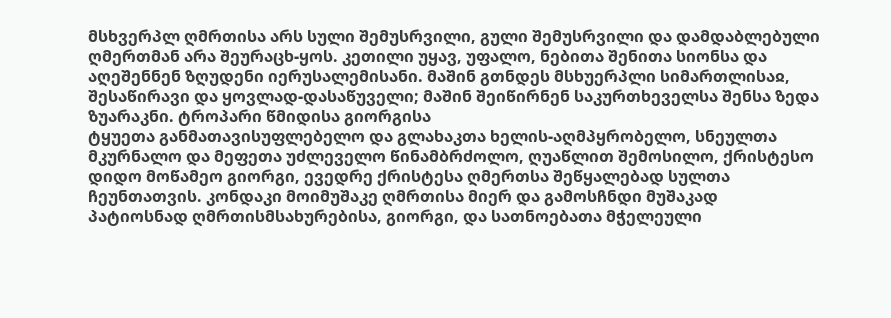მსხვერპლ ღმრთისა არს სული შემუსრვილი, გული შემუსრვილი და დამდაბლებული ღმერთმან არა შეურაცხ-ყოს. კეთილი უყავ, უფალო, ნებითა შენითა სიონსა და აღეშენნენ ზღუდენი იერუსალემისანი. მაშინ გთნდეს მსხუერპლი სიმართლისაჲ, შესაწირავი და ყოვლად-დასაწუველი; მაშინ შეიწირნენ საკურთხეველსა შენსა ზედა ზუარაკნი. ტროპარი წმიდისა გიორგისა
ტყუეთა განმათავისუფლებელო და გლახაკთა ხელის-აღმპყრობელო, სნეულთა მკურნალო და მეფეთა უძლეველო წინამბრძოლო, ღუაწლით შემოსილო, ქრისტესო დიდო მოწამეო გიორგი, ევედრე ქრისტესა ღმერთსა შეწყალებად სულთა ჩეუნთათვის. კონდაკი მოიმუშაკე ღმრთისა მიერ და გამოსჩნდი მუშაკად პატიოსნად ღმრთისმსახურებისა, გიორგი, და სათნოებათა მჭელეული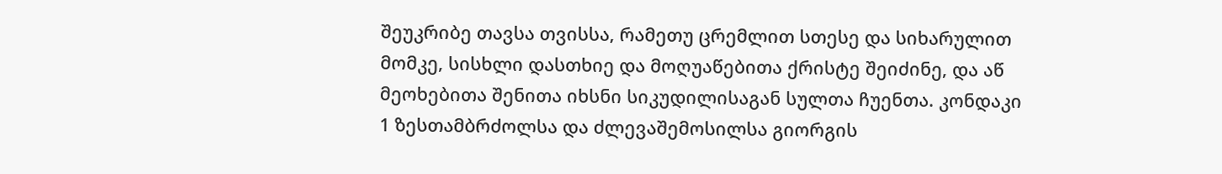შეუკრიბე თავსა თვისსა, რამეთუ ცრემლით სთესე და სიხარულით მომკე, სისხლი დასთხიე და მოღუაწებითა ქრისტე შეიძინე, და აწ მეოხებითა შენითა იხსნი სიკუდილისაგან სულთა ჩუენთა. კონდაკი 1 ზესთამბრძოლსა და ძლევაშემოსილსა გიორგის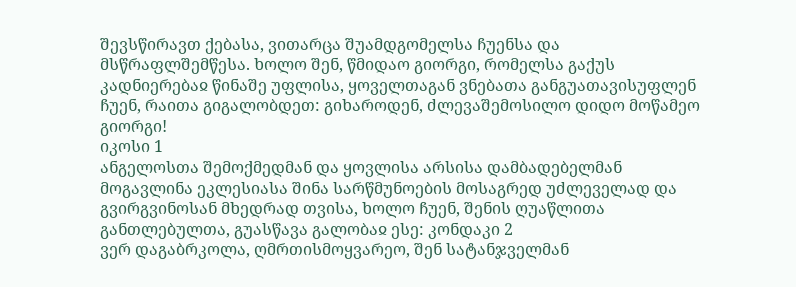შევსწირავთ ქებასა, ვითარცა შუამდგომელსა ჩუენსა და მსწრაფლშემწესა. ხოლო შენ, წმიდაო გიორგი, რომელსა გაქუს კადნიერებაჲ წინაშე უფლისა, ყოველთაგან ვნებათა განგუათავისუფლენ ჩუენ, რაითა გიგალობდეთ: გიხაროდენ, ძლევაშემოსილო დიდო მოწამეო გიორგი!
იკოსი 1
ანგელოსთა შემოქმედმან და ყოვლისა არსისა დამბადებელმან მოგავლინა ეკლესიასა შინა სარწმუნოების მოსაგრედ უძლეველად და გვირგვინოსან მხედრად თვისა, ხოლო ჩუენ, შენის ღუაწლითა განთლებულთა, გუასწავა გალობაჲ ესე: კონდაკი 2
ვერ დაგაბრკოლა, ღმრთისმოყვარეო, შენ სატანჯველმან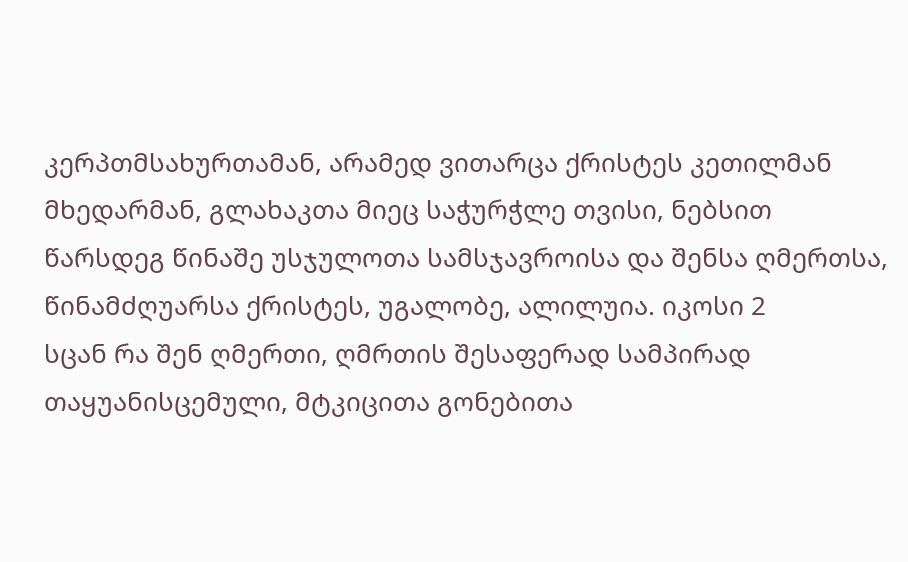კერპთმსახურთამან, არამედ ვითარცა ქრისტეს კეთილმან მხედარმან, გლახაკთა მიეც საჭურჭლე თვისი, ნებსით წარსდეგ წინაშე უსჯულოთა სამსჯავროისა და შენსა ღმერთსა, წინამძღუარსა ქრისტეს, უგალობე, ალილუია. იკოსი 2
სცან რა შენ ღმერთი, ღმრთის შესაფერად სამპირად თაყუანისცემული, მტკიცითა გონებითა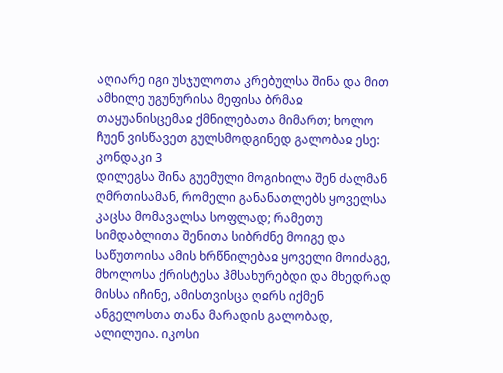აღიარე იგი უსჯულოთა კრებულსა შინა და მით ამხილე უგუნურისა მეფისა ბრმაჲ თაყუანისცემაჲ ქმნილებათა მიმართ; ხოლო ჩუენ ვისწავეთ გულსმოდგინედ გალობაჲ ესე: კონდაკი 3
დილეგსა შინა გუემული მოგიხილა შენ ძალმან ღმრთისამან, რომელი განანათლებს ყოველსა კაცსა მომავალსა სოფლად; რამეთუ სიმდაბლითა შენითა სიბრძნე მოიგე და საწუთოისა ამის ხრწნილებაჲ ყოველი მოიძაგე, მხოლოსა ქრისტესა ჰმსახურებდი და მხედრად მისსა იჩინე, ამისთვისცა ღჲრს იქმენ ანგელოსთა თანა მარადის გალობად, ალილუია. იკოსი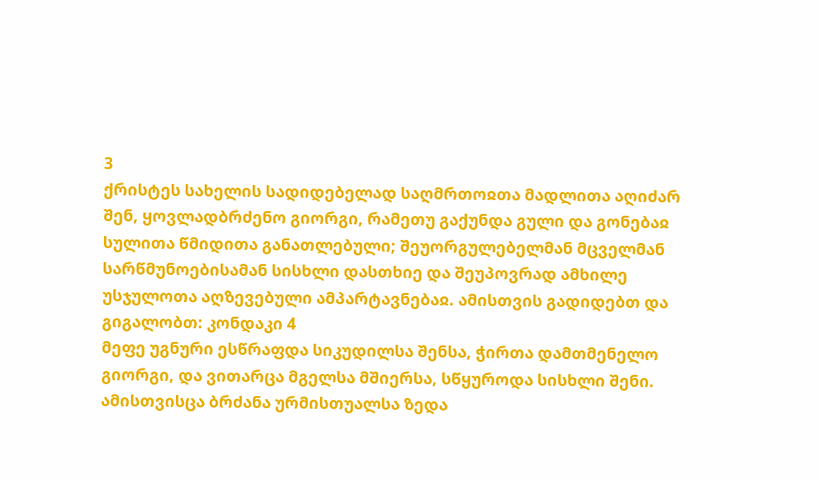3
ქრისტეს სახელის სადიდებელად საღმრთოჲთა მადლითა აღიძარ შენ, ყოვლადბრძენო გიორგი, რამეთუ გაქუნდა გული და გონებაჲ სულითა წმიდითა განათლებული; შეუორგულებელმან მცველმან სარწმუნოებისამან სისხლი დასთხიე და შეუპოვრად ამხილე უსჯულოთა აღზევებული ამპარტავნებაჲ. ამისთვის გადიდებთ და გიგალობთ: კონდაკი 4
მეფე უგნური ესწრაფდა სიკუდილსა შენსა, ჭირთა დამთმენელო გიორგი, და ვითარცა მგელსა მშიერსა, სწყუროდა სისხლი შენი. ამისთვისცა ბრძანა ურმისთუალსა ზედა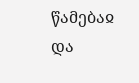წამებაჲ და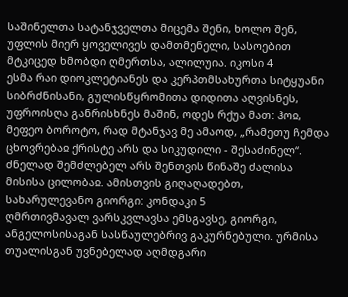საშინელთა სატანჯველთა მიცემა შენი, ხოლო შენ, უფლის მიერ ყოველივეს დამთმენელი, სასოებით მტკიცედ ხმობდი ღმერთსა, ალილუია. იკოსი 4
ესმა რაი დიოკლეტიანეს და კერპთმსახურთა სიტყუანი სიბრძნისანი, გულისწყრომითა დიდითა აღვისნეს, უფროისღა განრისხნეს მაშინ, ოდეს რქუა მათ: ჰოჲ, მეფეო ბოროტო, რად მტანჯავ მე ამაოდ, „რამეთუ ჩემდა ცხოვრებაჲ ქრისტე არს და სიკუდილი - შესაძინელ“. ძნელად შემძლებელ არს შენთვის წინაშე ძალისა მისისა ცილობაჲ. ამისთვის გიღაღადებთ, სახარულევანო გიორგი: კონდაკი 5
ღმრთივმავალ ვარსკვლავსა ემსგავსე, გიორგი, ანგელოსისაგან სასწაულებრივ გაკურნებული. ურმისა თუალისგან უვნებელად აღმდგარი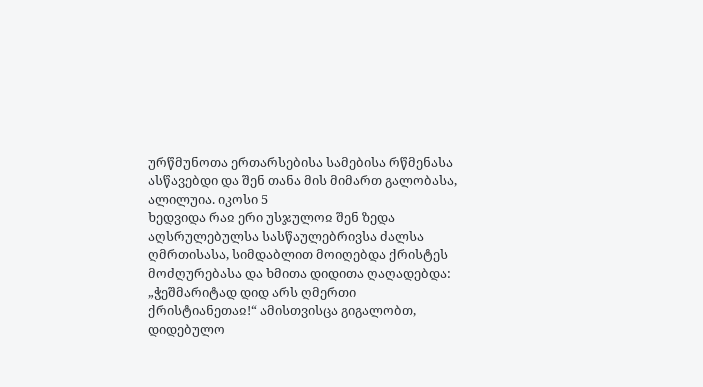ურწმუნოთა ერთარსებისა სამებისა რწმენასა ასწავებდი და შენ თანა მის მიმართ გალობასა, ალილუია. იკოსი 5
ხედვიდა რაჲ ერი უსჯულოჲ შენ ზედა აღსრულებულსა სასწაულებრივსა ძალსა ღმრთისასა, სიმდაბლით მოიღებდა ქრისტეს მოძღურებასა და ხმითა დიდითა ღაღადებდა: „ჭეშმარიტად დიდ არს ღმერთი ქრისტიანეთაჲ!“ ამისთვისცა გიგალობთ, დიდებულო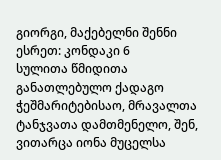გიორგი, მაქებელნი შენნი ესრეთ: კონდაკი 6
სულითა წმიდითა განათლებულო ქადაგო ჭეშმარიტებისაო, მრავალთა ტანჯვათა დამთმენელო, შენ, ვითარცა იონა მუცელსა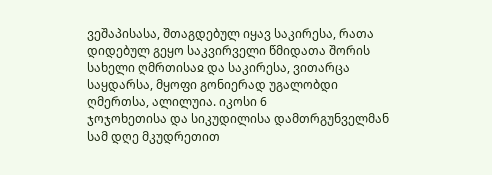ვეშაპისასა, შთაგდებულ იყავ საკირესა, რათა დიდებულ გეყო საკვირველი წმიდათა შორის სახელი ღმრთისაჲ და საკირესა, ვითარცა საყდარსა, მყოფი გონიერად უგალობდი ღმერთსა, ალილუია. იკოსი 6
ჯოჯოხეთისა და სიკუდილისა დამთრგუნველმან სამ დღე მკუდრეთით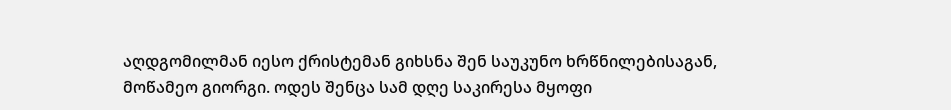აღდგომილმან იესო ქრისტემან გიხსნა შენ საუკუნო ხრწნილებისაგან, მოწამეო გიორგი. ოდეს შენცა სამ დღე საკირესა მყოფი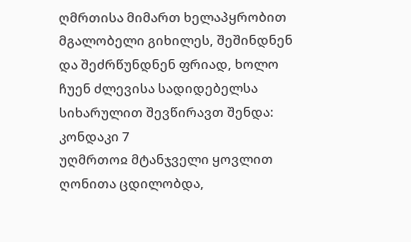ღმრთისა მიმართ ხელაპყრობით მგალობელი გიხილეს, შეშინდნენ და შეძრწუნდნენ ფრიად, ხოლო ჩუენ ძლევისა სადიდებელსა სიხარულით შევწირავთ შენდა: კონდაკი 7
უღმრთოჲ მტანჯველი ყოვლით ღონითა ცდილობდა,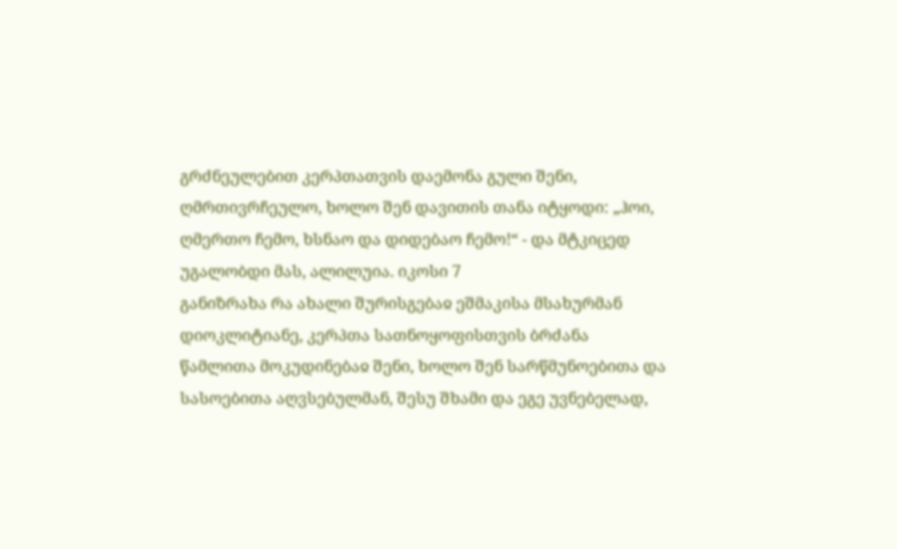გრძნეულებით კერპთათვის დაემონა გული შენი, ღმრთივრჩეულო, ხოლო შენ დავითის თანა იტყოდი: „ჰოი, ღმერთო ჩემო, ხსნაო და დიდებაო ჩემო!“ - და მტკიცედ უგალობდი მას, ალილუია. იკოსი 7
განიზრახა რა ახალი შურისგებაჲ ეშმაკისა მსახურმან დიოკლიტიანე, კერპთა სათნოყოფისთვის ბრძანა წამლითა მოკუდინებაჲ შენი, ხოლო შენ სარწმუნოებითა და სასოებითა აღვსებულმან, შესუ შხამი და ეგე უვნებელად,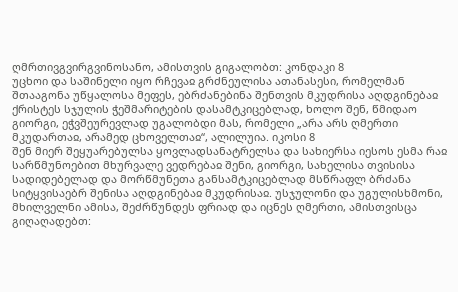ღმრთივგვირგვინოსანო, ამისთვის გიგალობთ: კონდაკი 8
უცხოი და საშინელი იყო რჩევაჲ გრძნეულისა ათანასესი, რომელმან შთააგონა უწყალოსა მეფეს, ებრძანებინა შენთვის მკუდრისა აღდგინებაჲ ქრისტეს სჯულის ჭეშმარიტების დასამტკიცებლად, ხოლო შენ, წმიდაო გიორგი, ეჭვშეურევლად უგალობდი მას, რომელი „არა არს ღმერთი მკუდართაჲ, არამედ ცხოველთაჲ“, ალილუია. იკოსი 8
შენ მიერ შეყუარებულსა ყოვლადსანატრელსა და სახიერსა იესოს ესმა რაჲ სარწმუნოებით მხურვალე ვედრებაჲ შენი, გიორგი, სახელისა თვისისა სადიდებელად და მორწმუნეთა განსამტკიცებლად მსწრაფლ ბრძანა სიტყვისაებრ შენისა აღდგინებაჲ მკუდრისაჲ. უსჯულონი და უგულისხმონი, მხილველნი ამისა, შეძრწუნდეს ფრიად და იცნეს ღმერთი, ამისთვისცა გიღაღადებთ: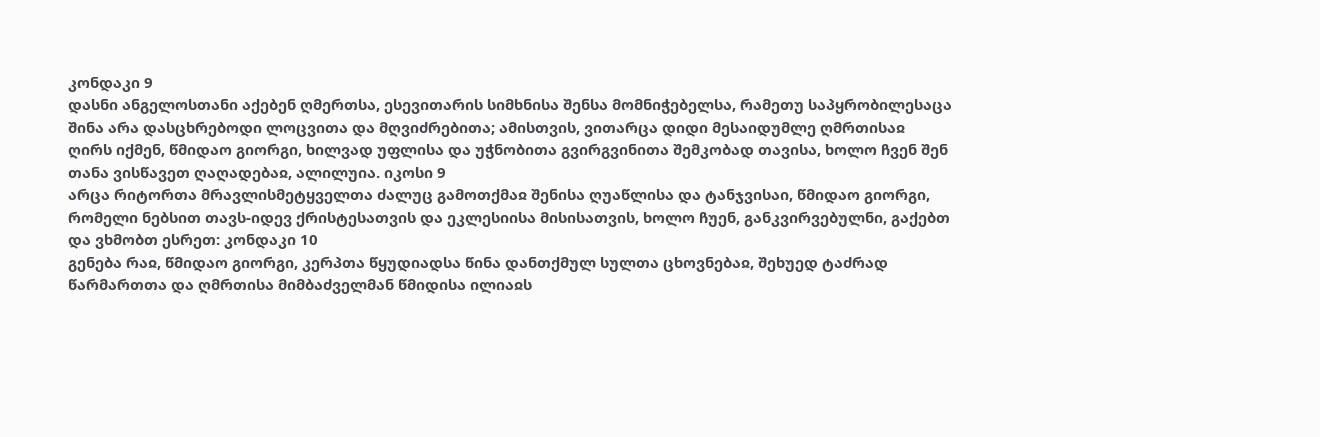კონდაკი 9
დასნი ანგელოსთანი აქებენ ღმერთსა, ესევითარის სიმხნისა შენსა მომნიჭებელსა, რამეთუ საპყრობილესაცა შინა არა დასცხრებოდი ლოცვითა და მღვიძრებითა; ამისთვის, ვითარცა დიდი მესაიდუმლე ღმრთისაჲ ღირს იქმენ, წმიდაო გიორგი, ხილვად უფლისა და უჭნობითა გვირგვინითა შემკობად თავისა, ხოლო ჩვენ შენ თანა ვისწავეთ ღაღადებაჲ, ალილუია. იკოსი 9
არცა რიტორთა მრავლისმეტყველთა ძალუც გამოთქმაჲ შენისა ღუაწლისა და ტანჯვისაი, წმიდაო გიორგი, რომელი ნებსით თავს-იდევ ქრისტესათვის და ეკლესიისა მისისათვის, ხოლო ჩუენ, განკვირვებულნი, გაქებთ და ვხმობთ ესრეთ: კონდაკი 10
გენება რაჲ, წმიდაო გიორგი, კერპთა წყუდიადსა წინა დანთქმულ სულთა ცხოვნებაჲ, შეხუედ ტაძრად წარმართთა და ღმრთისა მიმბაძველმან წმიდისა ილიაჲს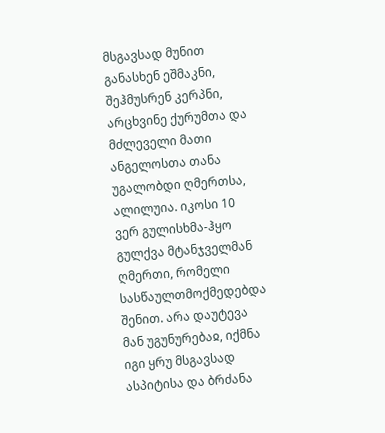მსგავსად მუნით განასხენ ეშმაკნი, შეჰმუსრენ კერპნი, არცხვინე ქურუმთა და მძლეველი მათი ანგელოსთა თანა უგალობდი ღმერთსა, ალილუია. იკოსი 10
ვერ გულისხმა-ჰყო გულქვა მტანჯველმან ღმერთი, რომელი სასწაულთმოქმედებდა შენით. არა დაუტევა მან უგუნურებაჲ, იქმნა იგი ყრუ მსგავსად ასპიტისა და ბრძანა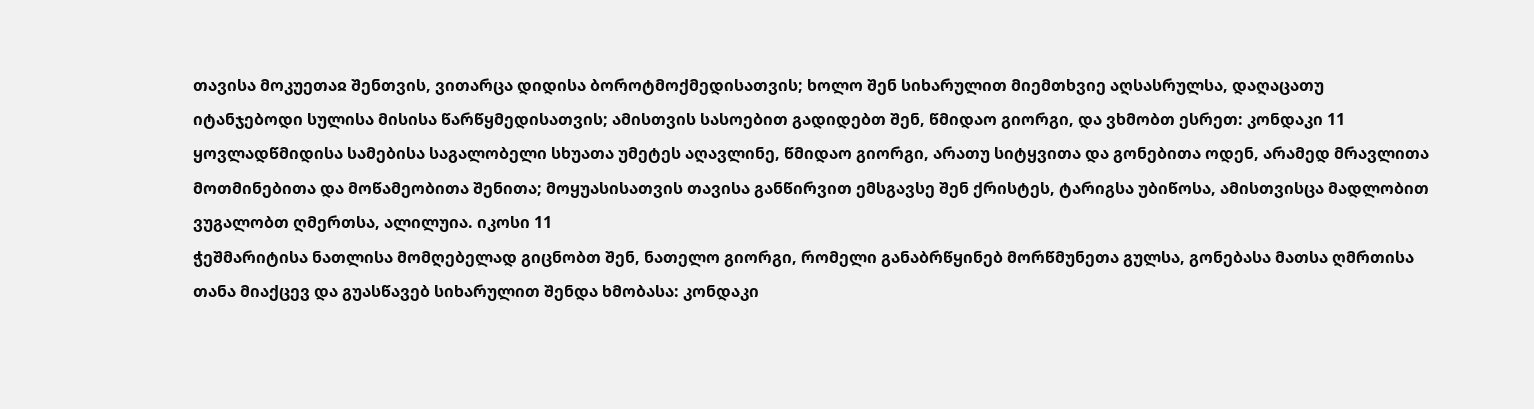თავისა მოკუეთაჲ შენთვის, ვითარცა დიდისა ბოროტმოქმედისათვის; ხოლო შენ სიხარულით მიემთხვიე აღსასრულსა, დაღაცათუ იტანჯებოდი სულისა მისისა წარწყმედისათვის; ამისთვის სასოებით გადიდებთ შენ, წმიდაო გიორგი, და ვხმობთ ესრეთ: კონდაკი 11
ყოვლადწმიდისა სამებისა საგალობელი სხუათა უმეტეს აღავლინე, წმიდაო გიორგი, არათუ სიტყვითა და გონებითა ოდენ, არამედ მრავლითა მოთმინებითა და მოწამეობითა შენითა; მოყუასისათვის თავისა განწირვით ემსგავსე შენ ქრისტეს, ტარიგსა უბიწოსა, ამისთვისცა მადლობით ვუგალობთ ღმერთსა, ალილუია. იკოსი 11
ჭეშმარიტისა ნათლისა მომღებელად გიცნობთ შენ, ნათელო გიორგი, რომელი განაბრწყინებ მორწმუნეთა გულსა, გონებასა მათსა ღმრთისა თანა მიაქცევ და გუასწავებ სიხარულით შენდა ხმობასა: კონდაკი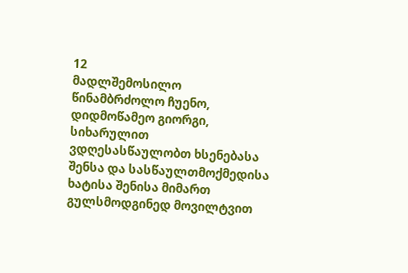12
მადლშემოსილო წინამბრძოლო ჩუენო, დიდმოწამეო გიორგი, სიხარულით ვდღესასწაულობთ ხსენებასა შენსა და სასწაულთმოქმედისა ხატისა შენისა მიმართ გულსმოდგინედ მოვილტვით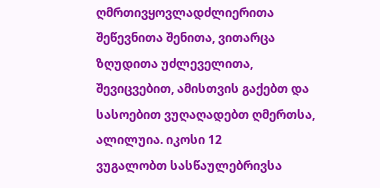ღმრთივყოვლადძლიერითა შეწევნითა შენითა, ვითარცა ზღუდითა უძლეველითა, შევიცვებით, ამისთვის გაქებთ და სასოებით ვუღაღადებთ ღმერთსა, ალილუია. იკოსი 12
ვუგალობთ სასწაულებრივსა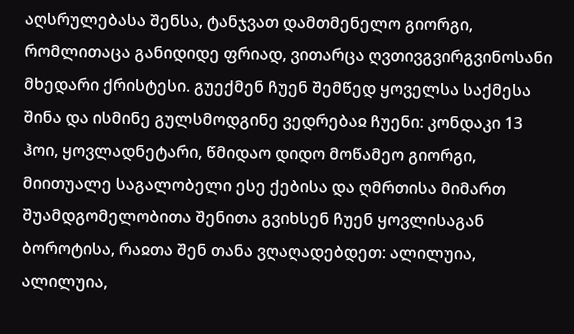აღსრულებასა შენსა, ტანჯვათ დამთმენელო გიორგი, რომლითაცა განიდიდე ფრიად, ვითარცა ღვთივგვირგვინოსანი მხედარი ქრისტესი. გუექმენ ჩუენ შემწედ ყოველსა საქმესა შინა და ისმინე გულსმოდგინე ვედრებაჲ ჩუენი: კონდაკი 13 ჰოი, ყოვლადნეტარი, წმიდაო დიდო მოწამეო გიორგი, მიითუალე საგალობელი ესე ქებისა და ღმრთისა მიმართ შუამდგომელობითა შენითა გვიხსენ ჩუენ ყოვლისაგან ბოროტისა, რაჲთა შენ თანა ვღაღადებდეთ: ალილუია, ალილუია,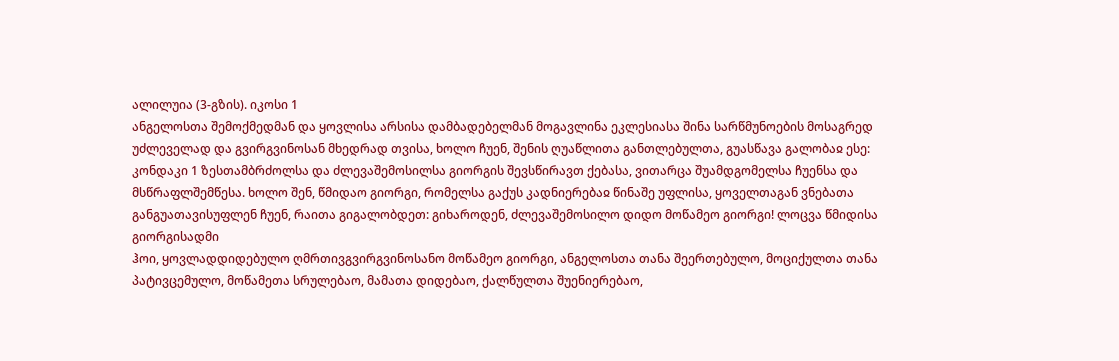ალილუია (3-გზის). იკოსი 1
ანგელოსთა შემოქმედმან და ყოვლისა არსისა დამბადებელმან მოგავლინა ეკლესიასა შინა სარწმუნოების მოსაგრედ უძლეველად და გვირგვინოსან მხედრად თვისა, ხოლო ჩუენ, შენის ღუაწლითა განთლებულთა, გუასწავა გალობაჲ ესე:
კონდაკი 1 ზესთამბრძოლსა და ძლევაშემოსილსა გიორგის შევსწირავთ ქებასა, ვითარცა შუამდგომელსა ჩუენსა და მსწრაფლშემწესა. ხოლო შენ, წმიდაო გიორგი, რომელსა გაქუს კადნიერებაჲ წინაშე უფლისა, ყოველთაგან ვნებათა განგუათავისუფლენ ჩუენ, რაითა გიგალობდეთ: გიხაროდენ, ძლევაშემოსილო დიდო მოწამეო გიორგი! ლოცვა წმიდისა გიორგისადმი
ჰოი, ყოვლადდიდებულო ღმრთივგვირგვინოსანო მოწამეო გიორგი, ანგელოსთა თანა შეერთებულო, მოციქულთა თანა პატივცემულო, მოწამეთა სრულებაო, მამათა დიდებაო, ქალწულთა შუენიერებაო,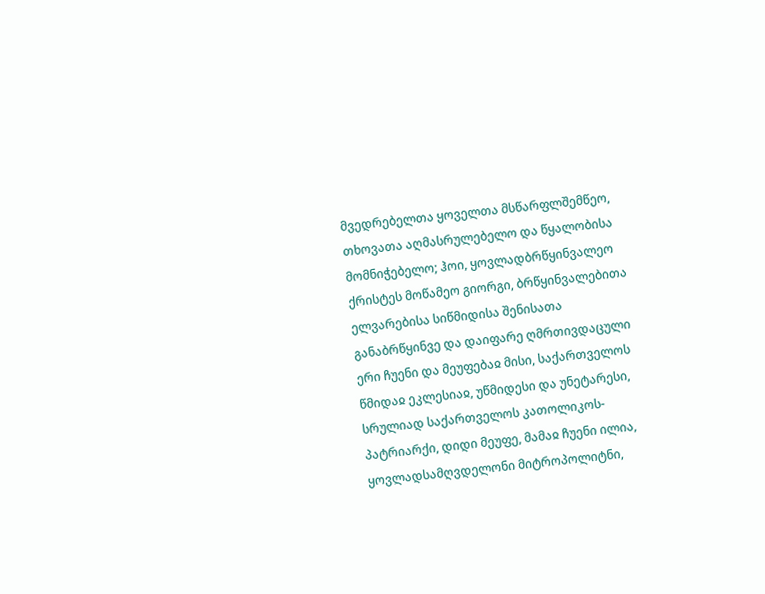მვედრებელთა ყოველთა მსწარფლშემწეო, თხოვათა აღმასრულებელო და წყალობისა მომნიჭებელო; ჰოი, ყოვლადბრწყინვალეო ქრისტეს მოწამეო გიორგი, ბრწყინვალებითა ელვარებისა სიწმიდისა შენისათა განაბრწყინვე და დაიფარე ღმრთივდაცული ერი ჩუენი და მეუფებაჲ მისი, საქართველოს წმიდაჲ ეკლესიაჲ, უწმიდესი და უნეტარესი, სრულიად საქართველოს კათოლიკოს-პატრიარქი, დიდი მეუფე, მამაჲ ჩუენი ილია, ყოვლადსამღვდელონი მიტროპოლიტნი,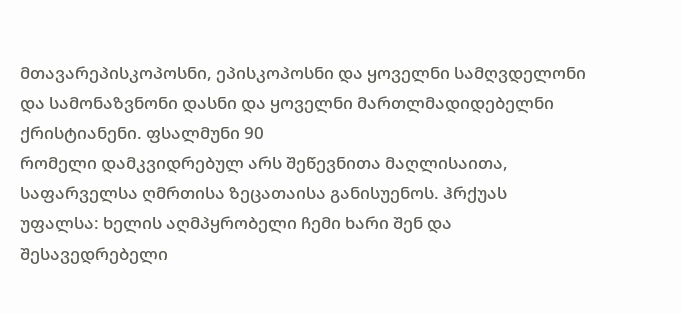მთავარეპისკოპოსნი, ეპისკოპოსნი და ყოველნი სამღვდელონი და სამონაზვნონი დასნი და ყოველნი მართლმადიდებელნი ქრისტიანენი. ფსალმუნი 90
რომელი დამკვიდრებულ არს შეწევნითა მაღლისაითა, საფარველსა ღმრთისა ზეცათაისა განისუენოს. ჰრქუას უფალსა: ხელის აღმპყრობელი ჩემი ხარი შენ და შესავედრებელი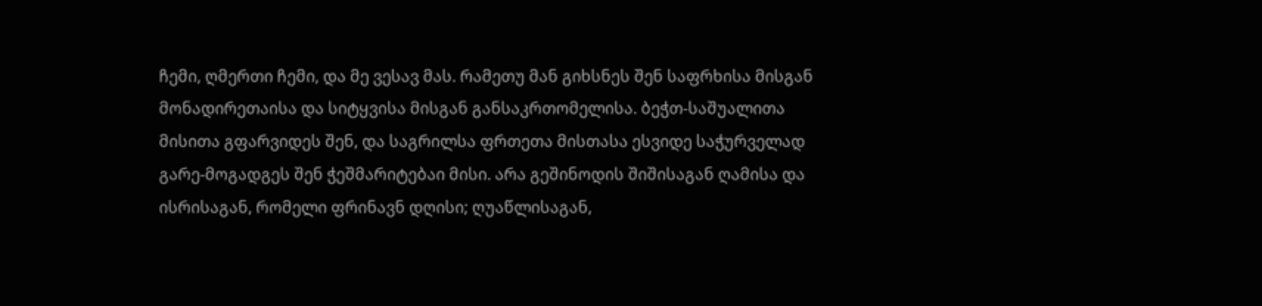ჩემი, ღმერთი ჩემი, და მე ვესავ მას. რამეთუ მან გიხსნეს შენ საფრხისა მისგან მონადირეთაისა და სიტყვისა მისგან განსაკრთომელისა. ბეჭთ-საშუალითა მისითა გფარვიდეს შენ, და საგრილსა ფრთეთა მისთასა ესვიდე საჭურველად გარე-მოგადგეს შენ ჭეშმარიტებაი მისი. არა გეშინოდის შიშისაგან ღამისა და ისრისაგან, რომელი ფრინავნ დღისი; ღუაწლისაგან,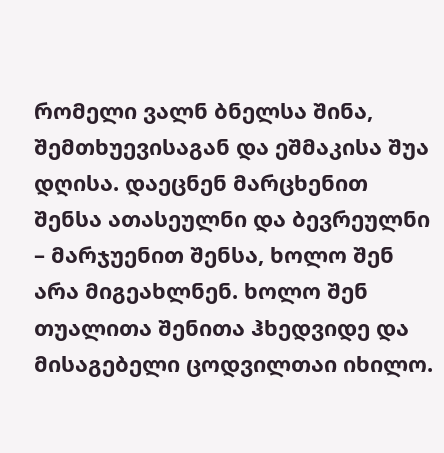რომელი ვალნ ბნელსა შინა, შემთხუევისაგან და ეშმაკისა შუა დღისა. დაეცნენ მარცხენით შენსა ათასეულნი და ბევრეულნი – მარჯუენით შენსა, ხოლო შენ არა მიგეახლნენ. ხოლო შენ თუალითა შენითა ჰხედვიდე და მისაგებელი ცოდვილთაი იხილო.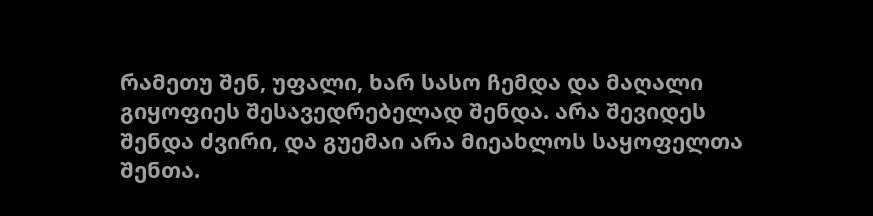რამეთუ შენ, უფალი, ხარ სასო ჩემდა და მაღალი გიყოფიეს შესავედრებელად შენდა. არა შევიდეს შენდა ძვირი, და გუემაი არა მიეახლოს საყოფელთა შენთა.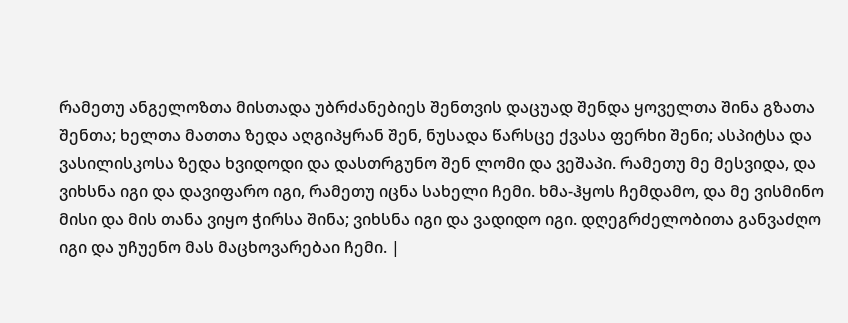რამეთუ ანგელოზთა მისთადა უბრძანებიეს შენთვის დაცუად შენდა ყოველთა შინა გზათა შენთა; ხელთა მათთა ზედა აღგიპყრან შენ, ნუსადა წარსცე ქვასა ფერხი შენი; ასპიტსა და ვასილისკოსა ზედა ხვიდოდი და დასთრგუნო შენ ლომი და ვეშაპი. რამეთუ მე მესვიდა, და ვიხსნა იგი და დავიფარო იგი, რამეთუ იცნა სახელი ჩემი. ხმა-ჰყოს ჩემდამო, და მე ვისმინო მისი და მის თანა ვიყო ჭირსა შინა; ვიხსნა იგი და ვადიდო იგი. დღეგრძელობითა განვაძღო იგი და უჩუენო მას მაცხოვარებაი ჩემი. |